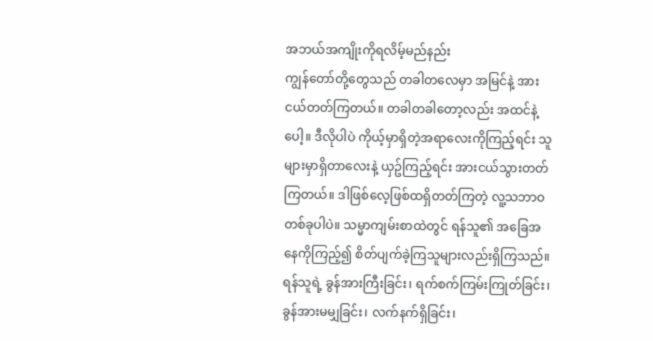အဘယ်အကျိုးကိုရလိမ့်မည်နည်း
ကျွန်တော်တို့တွေသည် တခါတလေမှာ အမြင်နဲ့ အားငယ်တတ်ကြတယ်။ တခါတခါတော့လည်း အထင်နဲ့ပေါ့။ ဒီလိုပါပဲ ကိုယ့်မှာရှိတဲ့အရာလေးကိုကြည့်ရင်း သူများမှာရှိတာလေးနဲ့ ယှဥ်ကြည့်ရင်း အားငယ်သွားတတ်ကြတယ်။ ဒါဖြစ်လေ့ဖြစ်ထရှိတတ်ကြတဲ့ လူ့သဘာဝတစ်ခုပါပဲ။ သမ္မာကျမ်းစာထဲတွင် ရန်သူ၏ အခြေအနေကိုကြည့်၍ စိတ်ပျက်ခဲ့ကြသူများလည်းရှိကြသည်။ ရန်သူရဲ့ ခွန်အားကြီးခြင်း၊ ရက်စက်ကြမ်းကြုတ်ခြင်း၊ ခွန်အားမမျှခြင်း၊ လက်နက်ရှိခြင်း၊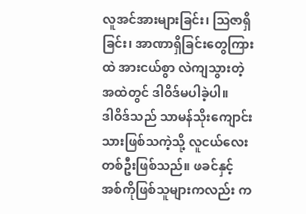လူအင်အားများခြင်း၊ ဩဇာရှိခြင်း၊ အာဏာရှိခြင်းတွေကြားထဲ အားငယ်စွာ လဲကျသွားတဲ့အထဲတွင် ဒါဝိဒ်မပါခဲ့ပါ။
ဒါဝိဒ်သည် သာမန်သိုးကျောင်းသားဖြစ်သကဲ့သို့ လူငယ်လေးတစ်ဦးဖြစ်သည်။ ဖခင်နှင့် အစ်ကိုဖြစ်သူများကလည်း က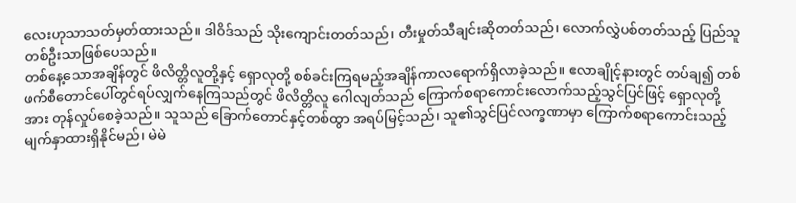လေးဟုသာသတ်မှတ်ထားသည်။ ဒါဝိဒ်သည် သိုးကျောင်းတတ်သည်၊ တီးမှုတ်သီချင်းဆိုတတ်သည်၊ လောက်လွှဲပစ်တတ်သည့် ပြည်သူတစ်ဦးသာဖြစ်ပေသည်။
တစ်နေ့သောအချိန်တွင် ဖိလိတ္တိလူတို့နှင့် ရှောလုတို့ စစ်ခင်းကြရမည့်အချိန်ကာလရောက်ရှိလာခဲ့သည်။ ဧလာချိုင့်နားတွင် တပ်ချ၍ တစ်ဖက်စီတောင်ပေါ်တွင်ရပ်လျှက်နေကြသည်တွင် ဖိလိတ္တိလူ ဂေါလျတ်သည် ကြောက်စရာကောင်းလောက်သည့်သွင်ပြင်ဖြင့် ရှောလုတို့အား တုန်လှုပ်စေခဲ့သည်။ သူသည် ခြောက်တောင်နှင့်တစ်ထွာ အရပ်မြင့်သည်၊ သူ၏သွင်ပြင်လက္ခဏာမှာ ကြောက်စရာကောင်းသည့်မျက်နှာထားရှိနိုင်မည်၊ မဲမဲ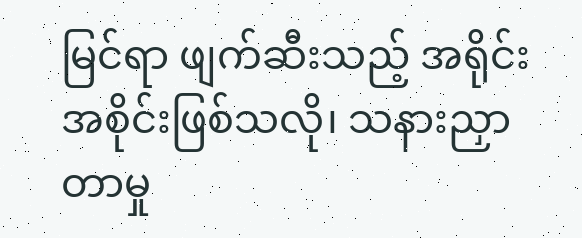မြင်ရာ ဖျက်ဆီးသည့် အရိုင်းအစိုင်းဖြစ်သလို၊ သနားညှာတာမှု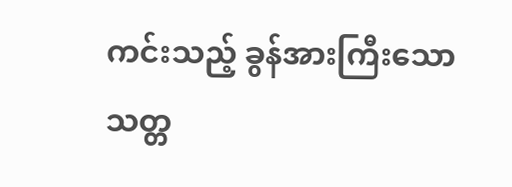ကင်းသည့် ခွန်အားကြီးသော သတ္တ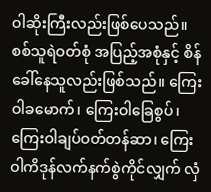ဝါဆိုးကြီးလည်းဖြစ်ပေသည်။
စစ်သူရဲဝတ်စုံ အပြည့်အစုံနှင့် စိန်ခေါ်နေသူလည်းဖြစ်သည်။ ကြေးဝါခမောက်၊ ကြေးဝါခြေစွပ်၊ ကြေးဝါချပ်ဝတ်တန်ဆာ၊ ကြေးဝါကိဒုန်လက်နက်စွဲကိုင်လျှက် လှံ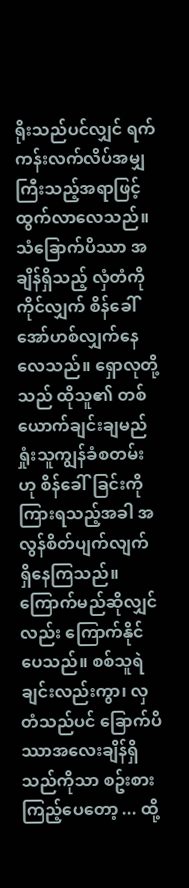ရိုးသည်ပင်လျှင် ရက်ကန်းလက်လိပ်အမျှကြီးသည့်အရာဖြင့် ထွက်လာလေသည်။ သံခြောက်ပိဿာ အချိန်ရှိသည့် လှံတံကိုကိုင်လျှက် စိန်ခေါ်အော်ဟစ်လျှက်နေလေသည်။ ရှောလုတို့သည် ထိုသူ၏ တစ်ယောက်ချင်းချမည် ရှုံးသူကျွန်ခံစတမ်းဟု စိန်ခေါ်ခြင်းကိုကြားရသည့်အခါ အလွန်စိတ်ပျက်လျက် ရှိနေကြသည်။ ကြောက်မည်ဆိုလျှင်လည်း ကြောက်နိုင်ပေသည်။ စစ်သူရဲချင်းလည်းကွာ၊ လှတံသည်ပင် ခြောက်ပိဿာအလေးချိန်ရှိသည်ကိုသာ စဥ်းစားကြည့်ပေတော့ ... ထို့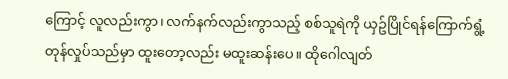ကြောင့် လူလည်းကွာ၊ လက်နက်လည်းကွာသည့် စစ်သူရဲကို ယှဥ်ပြိုင်ရန်ကြောက်ရွံ့တုန်လှုပ်သည်မှာ ထူးတော့လည်း မထူးဆန်းပေ။ ထိုဂေါလျတ်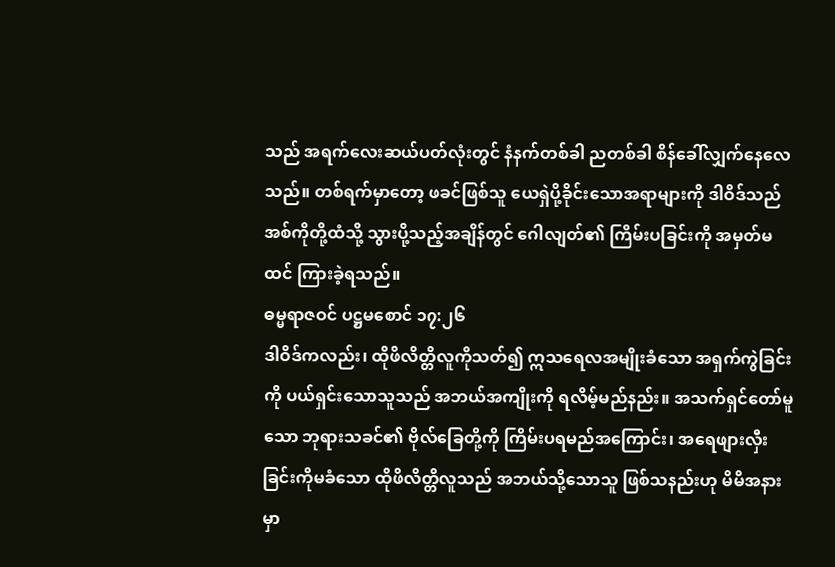သည် အရက်လေးဆယ်ပတ်လုံးတွင် နံနက်တစ်ခါ ညတစ်ခါ စိန်ခေါ်လျှက်နေလေသည်။ တစ်ရက်မှာတော့ ဖခင်ဖြစ်သူ ယေရှဲပို့ခိုင်းသောအရာများကို ဒါဝိဒ်သည် အစ်ကိုတို့ထံသို့ သွားပို့သည့်အချိန်တွင် ဂေါလျတ်၏ ကြိမ်းပခြင်းကို အမှတ်မထင် ကြားခဲ့ရသည်။
ဓမ္မရာဇဝင် ပဋ္ဌမစောင် ၁၇:၂၆
ဒါဝိဒ်ကလည်း၊ ထိုဖိလိတ္တိလူကိုသတ်၍ ဣသရေလအမျိုးခံသော အရှက်ကွဲခြင်းကို ပယ်ရှင်းသောသူသည် အဘယ်အကျိုးကို ရလိမ့်မည်နည်း။ အသက်ရှင်တော်မူသော ဘုရားသခင်၏ ဗိုလ်ခြေတို့ကို ကြိမ်းပရမည်အကြောင်း၊ အရေဖျားလှီးခြင်းကိုမခံသော ထိုဖိလိတ္တိလူသည် အဘယ်သို့သောသူ ဖြစ်သနည်းဟု မိမိအနားမှာ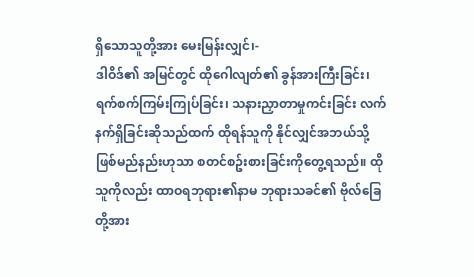ရှိသောသူတို့အား မေးမြန်းလျှင်၊-
ဒါဝိဒ်၏ အမြင်တွင် ထိုဂေါလျတ်၏ ခွန်အားကြီးခြင်း၊ ရက်စက်ကြမ်းကြုပ်ခြင်း၊ သနားညှာတာမှုကင်းခြင်း လက်နက်ရှိခြင်းဆိုသည်ထက် ထိုရန်သူကို နိုင်လျှင်အဘယ်သို့ဖြစ်မည်နည်းဟုသာ စတင်စဥ်းစားခြင်းကိုတွေ့ရသည်။ ထိုသူကိုလည်း ထာဝရဘုရား၏နာမ ဘုရားသခင်၏ ဗိုလ်ခြေတို့အား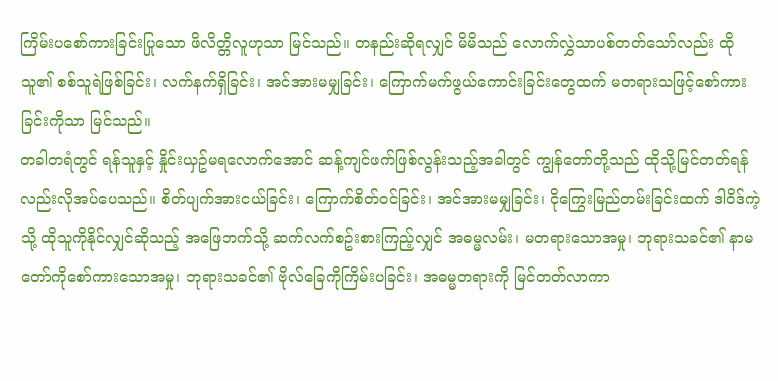ကြိမ်းပစော်ကားခြင်းပြုသော ဖိလိတ္တိလူဟုသာ မြင်သည်။ တနည်းဆိုရလျှင် မိမိသည် လောက်လွှဲသာပစ်တတ်သော်လည်း ထိုသူ၏ စစ်သူရဲဖြစ်ခြင်း၊ လက်နက်ရှိခြင်း၊ အင်အားမမျှခြင်း၊ ကြောက်မက်ဖွယ်ကောင်းခြင်းတွေထက် မတရားသဖြင့်စော်ကားခြင်းကိုသာ မြင်သည်။
တခါတရံတွင် ရန်သူနှင့် နှိုင်းယှဥ်မရလောက်အောင် ဆန့်ကျင်ဖက်ဖြစ်လွန်းသည့်အခါတွင် ကျွန်တော်တို့သည် ထိုသို့မြင်တတ်ရန်လည်းလိုအပ်ပေသည်။ စိတ်ပျက်အားငယ်ခြင်း၊ ကြောက်စိတ်ဝင်ခြင်း၊ အင်အားမမျှခြင်း၊ ငိုကြွေးမြည်တမ်းခြင်းထက် ဒါဝိဒ်ကဲ့သို့ ထိုသူကိုနိုင်လျှင်ဆိုသည့် အဖြေဘက်သို့ ဆက်လက်စဥ်းစားကြည့်လျှင် အဓမ္မလမ်း၊ မတရားသောအမှု၊ ဘုရားသခင်၏ နာမတော်ကိုစော်ကားသောအမှု၊ ဘုရားသခင်၏ ဗိုလ်ခြေကိုကြိမ်းပခြင်း၊ အဓမ္မတရားကို မြင်တတ်လာကာ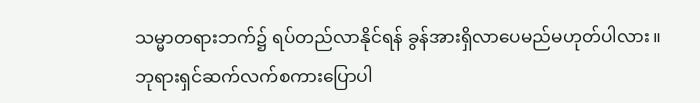သမ္မာတရားဘက်၌ ရပ်တည်လာနိုင်ရန် ခွန်အားရှိလာပေမည်မဟုတ်ပါလား။
ဘုရားရှင်ဆက်လက်စကားပြောပါ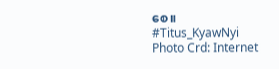စေ။
#Titus_KyawNyi
Photo Crd: Internet